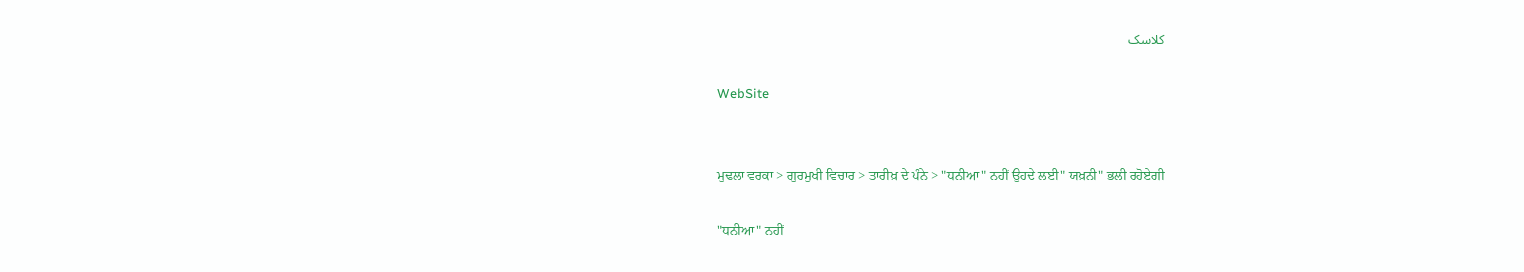کلاسک

WebSite


ਮੁਢਲਾ ਵਰਕਾ > ਗੁਰਮੁਖੀ ਵਿਚਾਰ > ਤਾਰੀਖ਼ ਦੇ ਪੰਨੇ > "ਧਨੀਆ" ਨਹੀਂ ਉਹਦੇ ਲਈ" ਯਖ਼ਨੀ" ਭਲੀ ਰਹੋਏਗੀ

"ਧਨੀਆ" ਨਹੀਂ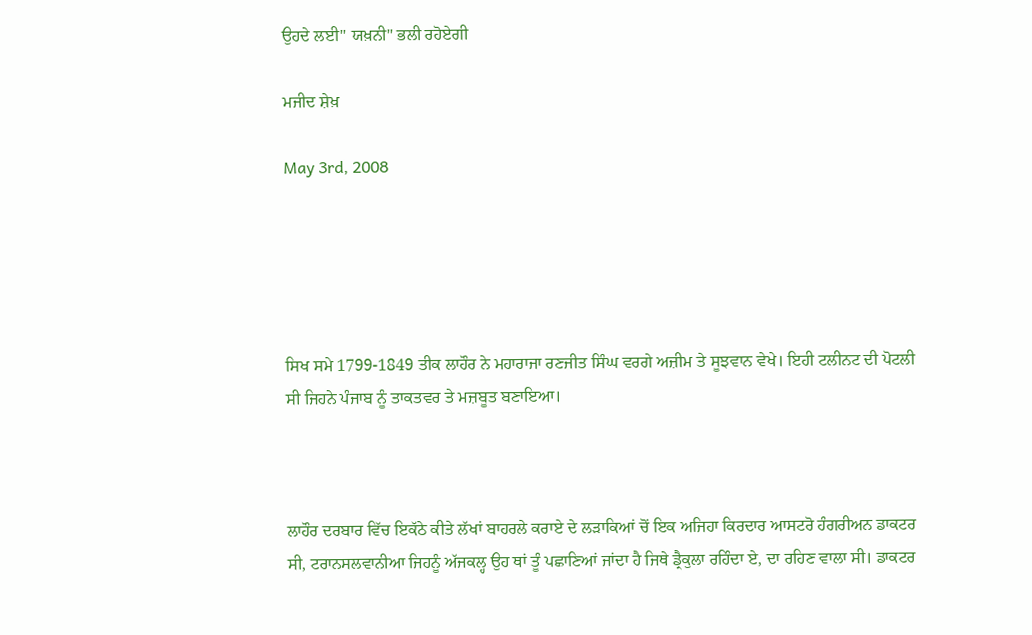ਉਹਦੇ ਲਈ" ਯਖ਼ਨੀ" ਭਲੀ ਰਹੋਏਗੀ

ਮਜੀਦ ਸ਼ੇਖ਼

May 3rd, 2008





ਸਿਖ ਸਮੇ 1799-1849 ਤੀਕ ਲਾਹੌਰ ਨੇ ਮਹਾਰਾਜਾ ਰਣਜੀਤ ਸਿੰਘ ਵਰਗੇ ਅਜ਼ੀਮ ਤੇ ਸੂਝਵਾਨ ਵੇਖੇ। ਇਹੀ ਟਲੀਨਟ ਦੀ ਪੋਟਲੀ ਸੀ ਜਿਹਨੇ ਪੰਜਾਬ ਨੂੰ ਤਾਕਤਵਰ ਤੇ ਮਜ਼ਬੂਤ ਬਣਾਇਆ।



ਲਾਹੌਰ ਦਰਬਾਰ ਵਿੱਚ ਇਕੱਠੇ ਕੀਤੇ ਲੱਖਾਂ ਬਾਹਰਲੇ ਕਰਾਏ ਦੇ ਲੜਾਕਿਆਂ ਚੋਂ ਇਕ ਅਜਿਹਾ ਕਿਰਦਾਰ ਆਸਟਰੋ ਹੰਗਰੀਅਨ ਡਾਕਟਰ ਸੀ, ਟਰਾਨਸਲਵਾਨੀਆ ਜਿਹਨੂੰ ਅੱਜਕਲ੍ਹ ਉਹ ਥਾਂ ਤੂੰ ਪਛਾਣਿਆਂ ਜਾਂਦਾ ਹੈ ਜਿਥੇ ਡ੍ਰੈਕੁਲਾ ਰਹਿੰਦਾ ਏ, ਦਾ ਰਹਿਣ ਵਾਲਾ ਸੀ। ਡਾਕਟਰ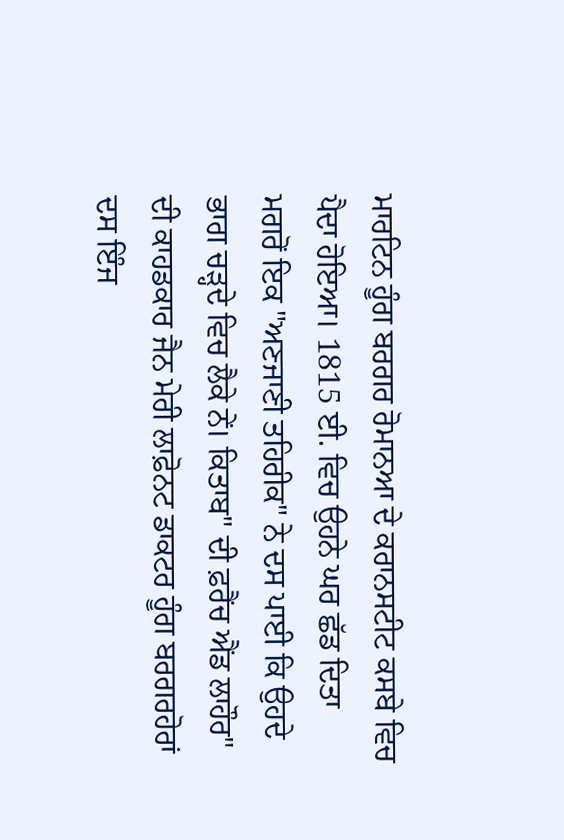ਮਾਰਟਿਨ ਹੂੰਗ ਬਰਗਰ ਰੋਮਾਨਆ ਦੇ ਕਰਾਨਸਟੀਟ ਕਸਬੇ ਵਿਚ ਪੈਦਾ ਹੋਇਆ। 1815 ਈ. ਵਿਚ ਉਹਨੇ ਘਰ ਛੱਡ ਦਿਤਾ ਮਗਰੋਂ ਇਕ "ਅਣਜਾਣੀ ਤਹਿਰੀਕ" ਨੇ ਦਸ ਪਾਈ ਕਿ ਉਹਦੇ ਭਾਗ ਚੜ੍ਹਦੇ ਵਿਚ ਲੈਕੇ ਨੇਂ। ਕਿਤਾਬ" ਦੀ ਫ਼ਰੈਂਚ ਐਂਡ ਲਾਹੌਰ" ਦੀ ਕਾਹਡਕਾਰ ਜੈਨ ਮੇਰੀ ਲਾਫ਼ੋਨਟ ਡਾਕਟਰ ਹੂੰਗ ਬਰਗਰਹੋਰਾਂ ਦਸ ਇੰਜ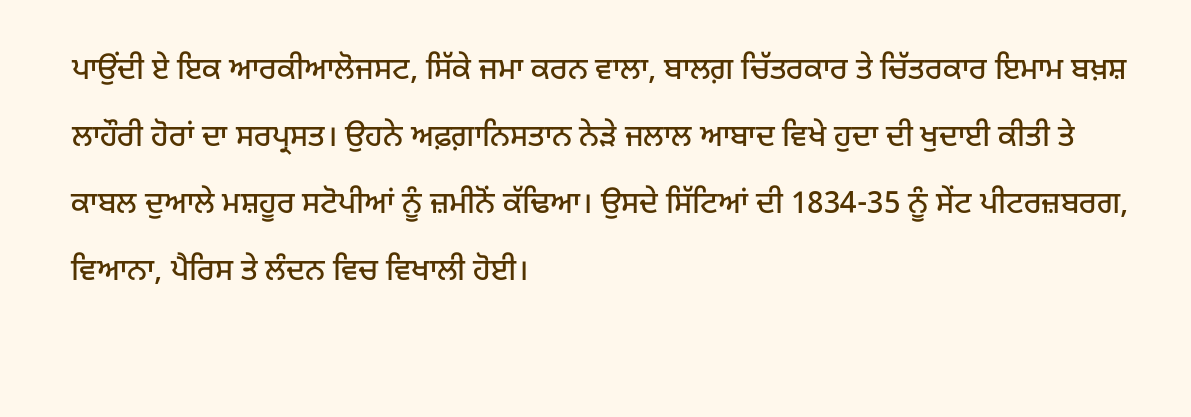ਪਾਉਂਦੀ ਏ ਇਕ ਆਰਕੀਆਲੋਜਸਟ, ਸਿੱਕੇ ਜਮਾ ਕਰਨ ਵਾਲਾ, ਬਾਲਗ਼ ਚਿੱਤਰਕਾਰ ਤੇ ਚਿੱਤਰਕਾਰ ਇਮਾਮ ਬਖ਼ਸ਼ ਲਾਹੌਰੀ ਹੋਰਾਂ ਦਾ ਸਰਪ੍ਰਸਤ। ਉਹਨੇ ਅਫ਼ਗ਼ਾਨਿਸਤਾਨ ਨੇੜੇ ਜਲਾਲ ਆਬਾਦ ਵਿਖੇ ਹੁਦਾ ਦੀ ਖੁਦਾਈ ਕੀਤੀ ਤੇ ਕਾਬਲ ਦੁਆਲੇ ਮਸ਼ਹੂਰ ਸਟੋਪੀਆਂ ਨੂੰ ਜ਼ਮੀਨੋਂ ਕੱਢਿਆ। ਉਸਦੇ ਸਿੱਟਿਆਂ ਦੀ 1834-35 ਨੂੰ ਸੇਂਟ ਪੀਟਰਜ਼ਬਰਗ, ਵਿਆਨਾ, ਪੈਰਿਸ ਤੇ ਲੰਦਨ ਵਿਚ ਵਿਖਾਲੀ ਹੋਈ।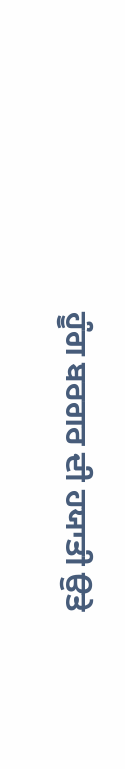ਹੂੰਗ ਬਰਗਰ ਦੀ ਹਯਾਤੀ ਉਤੇ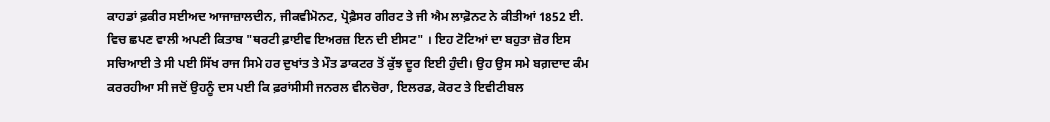ਕਾਹਡਾਂ ਫ਼ਕੀਰ ਸਈਅਦ ਆਜਾਜ਼ਾਲਦੀਨ, ਜੀਕਵੀਮੋਨਟ, ਪ੍ਰੋਫ਼ੈਸਰ ਗੀਰਟ ਤੇ ਜੀ ਐਮ ਲਾਫ਼ੋਨਟ ਨੇ ਕੀਤੀਆਂ 1852 ਈ. ਵਿਚ ਛਪਣ ਵਾਲੀ ਅਪਣੀ ਕਿਤਾਬ "ਥਰਟੀ ਫ਼ਾਈਵ ਇਅਰਜ਼ ਇਨ ਦੀ ਈਸਟ" । ਇਹ ਟੋਟਿਆਂ ਦਾ ਬਹੁਤਾ ਜ਼ੋਰ ਇਸ ਸਚਿਆਈ ਤੇ ਸੀ ਪਈ ਸਿੱਖ ਰਾਜ ਸਿਮੇ ਹਰ ਦੁਖਾਂਤ ਤੇ ਮੌਤ ਡਾਕਟਰ ਤੋਂ ਕੁੱਝ ਦੂਰ ਇਈ ਹੁੰਦੀ। ਉਹ ਉਸ ਸਮੇ ਬਗ਼ਦਾਦ ਕੰਮ ਕਰਰਹੀਆ ਸੀ ਜਦੋਂ ਉਹਨੂੰ ਦਸ ਪਈ ਕਿ ਫ਼ਰਾਂਸੀਸੀ ਜਨਰਲ ਵੀਨਚੋਰਾ, ਇਲਰਡ, ਕੋਰਟ ਤੇ ਇਵੀਟੀਬਲ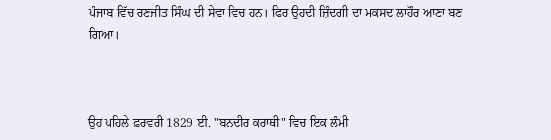ਪੰਜਾਬ ਵਿੱਚ ਰਣਜੀਤ ਸਿੰਘ ਦੀ ਸੇਵਾ ਵਿਚ ਹਨ। ਫਿਰ ਉਹਦੀ ਜ਼ਿੰਦਗੀ ਦਾ ਮਕਸਦ ਲਾਹੌਰ ਆਣਾ ਬਣ ਗਿਆ।



ਉਹ ਪਹਿਲੇ ਫ਼ਰਵਰੀ 1829 ਈ. "ਬਨਦੀਰ ਕਰਾਥੀ" ਵਿਚ ਇਕ ਲੰਮੀ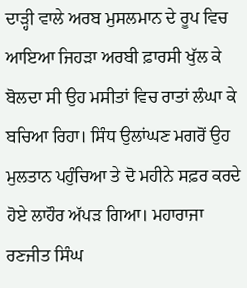ਦਾੜ੍ਹੀ ਵਾਲੇ ਅਰਬ ਮੁਸਲਮਾਨ ਦੇ ਰੂਪ ਵਿਚ ਆਇਆ ਜਿਹੜਾ ਅਰਬੀ ਫ਼ਾਰਸੀ ਖੁੱਲ ਕੇ ਬੋਲਦਾ ਸੀ ਉਹ ਮਸੀਤਾਂ ਵਿਚ ਰਾਤਾਂ ਲੰਘਾ ਕੇ ਬਚਿਆ ਰਿਹਾ। ਸਿੰਧ ਉਲਾਂਘਣ ਮਗਰੋਂ ਉਹ ਮੁਲਤਾਨ ਪਹੁੰਚਿਆ ਤੇ ਦੋ ਮਹੀਨੇ ਸਫ਼ਰ ਕਰਦੇ ਹੋਏ ਲਾਹੌਰ ਅੱਪੜ ਗਿਆ। ਮਹਾਰਾਜਾ ਰਣਜੀਤ ਸਿੰਘ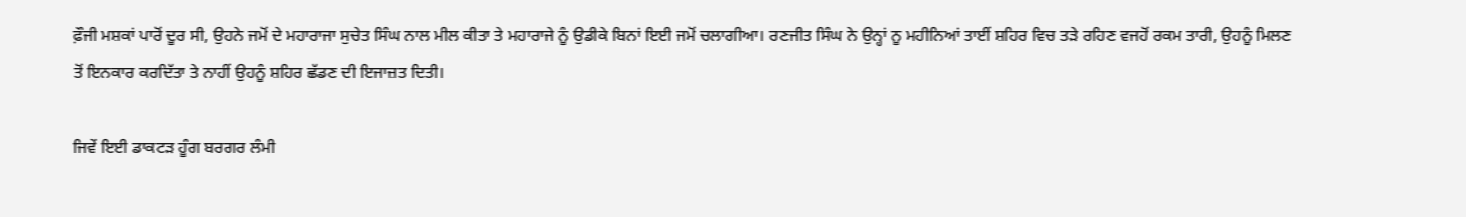ਫ਼ੌਜੀ ਮਸ਼ਕਾਂ ਪਾਰੋਂ ਦੂਰ ਸੀ, ਉਹਨੇ ਜਮੋਂ ਦੇ ਮਹਾਰਾਜਾ ਸੁਚੇਤ ਸਿੰਘ ਨਾਲ ਮੀਲ ਕੀਤਾ ਤੇ ਮਹਾਰਾਜੇ ਨੂੰ ਉਡੀਕੇ ਬਿਨਾਂ ਇਈ ਜਮੋਂ ਚਲਾਗੀਆ। ਰਣਜੀਤ ਸਿੰਘ ਨੇ ਉਨ੍ਹਾਂ ਨੂ ਮਹੀਨਿਆਂ ਤਾਈਂ ਸ਼ਹਿਰ ਵਿਚ ਤੜੇ ਰਹਿਣ ਵਜਹੋਂ ਰਕਮ ਤਾਰੀ, ਉਹਨੂੰ ਮਿਲਣ ਤੋਂ ਇਨਕਾਰ ਕਰਦਿੱਤਾ ਤੇ ਨਾਹੀਂ ਉਹਨੂੰ ਸ਼ਹਿਰ ਛੱਡਣ ਦੀ ਇਜਾਜ਼ਤ ਦਿਤੀ।

ਜਿਵੇਂ ਇਈ ਡਾਕਟੜ ਹੂੰਗ ਬਰਗਰ ਲੰਮੀ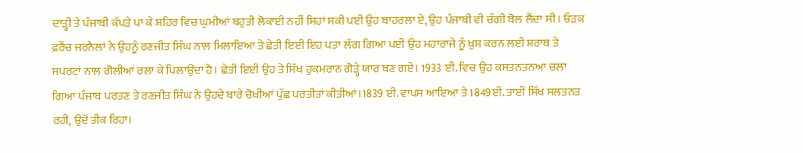ਦਾੜ੍ਹੀ ਤੇ ਪੰਜਾਬੀ ਕੱਪੜੇ ਪਾ ਕੇ ਸ਼ਹਿਰ ਵਿਚ ਘੁਮੀਆਂ ਬਹੁਤੀ ਲੋਕਾਈ ਨਹੀਂ ਸਿਹਾਂ ਸਕੀ ਪਈ ਉਹ ਬਾਹਰਲਾ ਏ, ਉਹ ਪੰਜਾਬੀ ਵੀ ਚੰਗੀ ਬੋਲ ਲੈਂਦਾ ਸੀ । ਓੜਕ ਫ਼ਰੈਂਚ ਜਰਨੈਲਾਂ ਨੇ ਉਹਨੂੰ ਰਣਜੀਤ ਸਿੰਘ ਨਾਲ ਮਿਲਾਇਆ ਤੇ ਛੇਤੀ ਇਈ ਇਹ ਪਤਾ ਲੱਗ ਗਿਆ ਪਈ ਉਹ ਮਹਾਰਾਜੇ ਨੂੰ ਖ਼ੁਸ਼ ਕਰਨ ਲਈ ਸ਼ਰਾਬ ਤੇ ਸਪਰਟਾਂ ਨਾਲ ਗੋਲੀਆਂ ਰਲਾ ਕੇ ਪਿਲਾਉਂਦਾ ਹੈ। ਛੇਤੀ ਇਈ ਉਹ ਤੇ ਸਿੱਖ ਹੁਕਮਰਾਨ ਗੋੜ੍ਹੇ ਯਾਰ ਬਣ ਗਏ। 1933 ਈ. ਵਿਚ ਉਹ ਕਸਤਨਤਨਆ ਚਲਾ ਗਿਆ ਪੰਜਾਬ ਪਰਤਣ ਤੇ ਰਣਜੀਤ ਸਿੰਘ ਨੇ ਉਹਦੇ ਬਾਰੇ ਚੋਖੀਆਂ ਪੁੱਛ ਪਰਤੀਤਾਂ ਕੀਤੀਆਂ।1839 ਈ. ਵਾਪਸ ਆਇਆ ਤੇ 1849ਈ. ਤਾਈਂ ਸਿੱਖ ਸਲਤਨਤ ਰਹੀ, ਉਦੋਂ ਤੀਕ ਰਿਹਾ।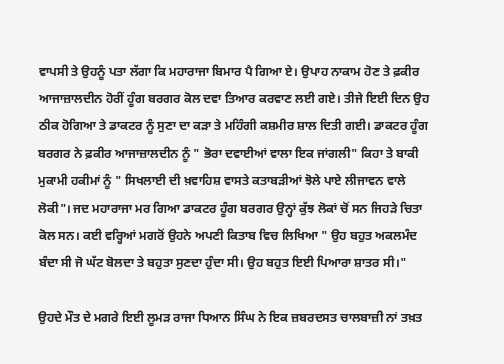ਵਾਪਸੀ ਤੇ ਉਹਨੂੰ ਪਤਾ ਲੱਗਾ ਕਿ ਮਹਾਰਾਜਾ ਬਿਮਾਰ ਪੈ ਗਿਆ ਏ। ਉਪਾਹ ਨਾਕਾਮ ਹੋਣ ਤੇ ਫ਼ਕੀਰ ਆਜਾਜ਼ਾਲਦੀਨ ਹੋਰੀਂ ਹੂੰਗ ਬਰਗਰ ਕੋਲ ਦਵਾ ਤਿਆਰ ਕਰਵਾਣ ਲਈ ਗਏ। ਤੀਜੇ ਇਈ ਦਿਨ ਉਹ ਠੀਕ ਹੋਗਿਆ ਤੇ ਡਾਕਟਰ ਨੂੰ ਸੁਣਾ ਦਾ ਕੜਾ ਤੇ ਮਹਿੰਗੀ ਕਸ਼ਮੀਰ ਸ਼ਾਲ ਦਿਤੀ ਗਈ। ਡਾਕਟਰ ਹੂੰਗ ਬਰਗਰ ਨੇ ਫ਼ਕੀਰ ਆਜਾਜ਼ਾਲਦੀਨ ਨੂੰ " ਭੋਰਾ ਦਵਾਈਆਂ ਵਾਲਾ ਇਕ ਜਾਂਗਲੀ" ਕਿਹਾ ਤੇ ਬਾਕੀ ਮੁਕਾਮੀ ਹਕੀਮਾਂ ਨੂੰ " ਸਿਖਲਾਈ ਦੀ ਖ਼ਵਾਹਿਸ਼ ਵਾਸਤੇ ਕਤਾਬੜੀਆਂ ਝੋਲੇ ਪਾਏ ਲੀਜਾਵਨ ਵਾਲੇ ਲੋਕੀ"। ਜਦ ਮਹਾਰਾਜਾ ਮਰ ਗਿਆ ਡਾਕਟਰ ਹੂੰਗ ਬਰਗਰ ਉਨ੍ਹਾਂ ਕੁੱਝ ਲੋਕਾਂ ਚੋਂ ਸਨ ਜਿਹੜੇ ਚਿਤਾ ਕੋਲ ਸਨ। ਕਈ ਵਰ੍ਹਿਆਂ ਮਗਰੋਂ ਉਹਨੇ ਅਪਣੀ ਕਿਤਾਬ ਵਿਚ ਲਿਖਿਆ " ਉਹ ਬਹੁਤ ਅਕਲਮੰਦ ਬੰਦਾ ਸੀ ਜੋ ਘੱਟ ਬੋਲਦਾ ਤੇ ਬਹੁਤਾ ਸੁਣਦਾ ਹੁੰਦਾ ਸੀ। ਉਹ ਬਹੁਤ ਇਈ ਪਿਆਰਾ ਸ਼ਾਤਰ ਸੀ।"

ਉਹਦੇ ਮੌਤ ਦੇ ਮਗਰੇ ਇਈ ਲੂਮੜ ਰਾਜਾ ਧਿਆਨ ਸਿੰਘ ਨੇ ਇਕ ਜ਼ਬਰਦਸਤ ਚਾਲਬਾਜ਼ੀ ਨਾਂ ਤਖ਼ਤ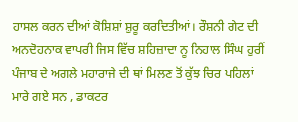ਹਾਸਲ ਕਰਨ ਦੀਆਂ ਕੋਸ਼ਿਸ਼ਾਂ ਸ਼ੁਰੂ ਕਰਦਿਤੀਆਂ। ਰੌਸ਼ਨੀ ਗੇਟ ਦੀ ਅਨਦੋਹਨਾਕ ਵਾਪਰੀ ਜਿਸ ਵਿੱਚ ਸ਼ਹਿਜ਼ਾਦਾ ਨੂ ਨਿਹਾਲ ਸਿੰਘ ਹੁਰੀਂ ਪੰਜਾਬ ਦੇ ਅਗਲੇ ਮਹਾਰਾਜੇ ਦੀ ਥਾਂ ਮਿਲਣ ਤੋਂ ਕੁੱਝ ਚਿਰ ਪਹਿਲਾਂ ਮਾਰੇ ਗਏ ਸਨ , ਡਾਕਟਰ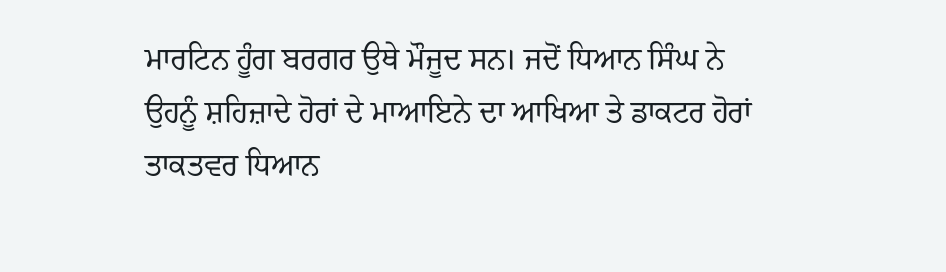ਮਾਰਟਿਨ ਹੂੰਗ ਬਰਗਰ ਉਥੇ ਮੌਜੂਦ ਸਨ। ਜਦੋਂ ਧਿਆਨ ਸਿੰਘ ਨੇ ਉਹਨੂੰ ਸ਼ਹਿਜ਼ਾਦੇ ਹੋਰਾਂ ਦੇ ਮਾਆਇਨੇ ਦਾ ਆਖਿਆ ਤੇ ਡਾਕਟਰ ਹੋਰਾਂ ਤਾਕਤਵਰ ਧਿਆਨ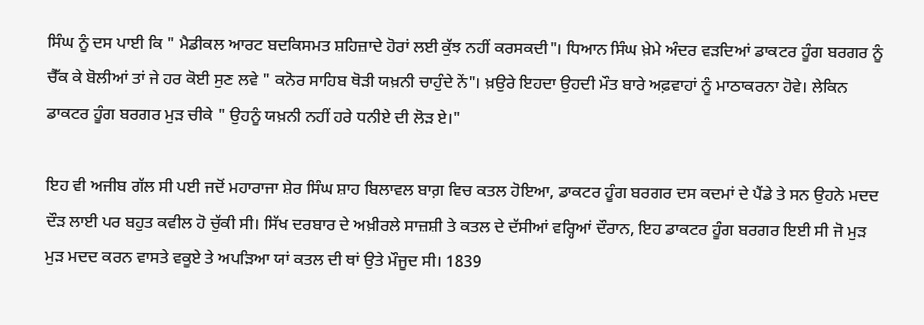ਸਿੰਘ ਨੂੰ ਦਸ ਪਾਈ ਕਿ " ਮੈਡੀਕਲ ਆਰਟ ਬਦਕਿਸਮਤ ਸ਼ਹਿਜ਼ਾਦੇ ਹੋਰਾਂ ਲਈ ਕੁੱਝ ਨਹੀਂ ਕਰਸਕਦੀ"। ਧਿਆਨ ਸਿੰਘ ਖ਼ੇਮੇ ਅੰਦਰ ਵੜਦਿਆਂ ਡਾਕਟਰ ਹੂੰਗ ਬਰਗਰ ਨੂੰ ਚੈੱਕ ਕੇ ਬੋਲੀਆਂ ਤਾਂ ਜੇ ਹਰ ਕੋਈ ਸੁਣ ਲਵੇ " ਕਨੋਰ ਸਾਹਿਬ ਥੋੜੀ ਯਖ਼ਨੀ ਚਾਹੁੰਦੇ ਨੇਂ"। ਖ਼ਉਰੇ ਇਹਦਾ ਉਹਦੀ ਮੌਤ ਬਾਰੇ ਅਫ਼ਵਾਹਾਂ ਨੂੰ ਮਾਠਾਕਰਨਾ ਹੋਵੇ। ਲੇਕਿਨ ਡਾਕਟਰ ਹੂੰਗ ਬਰਗਰ ਮੁੜ ਚੀਕੇ " ਉਹਨੂੰ ਯਖ਼ਨੀ ਨਹੀਂ ਹਰੇ ਧਨੀਏ ਦੀ ਲੋੜ ਏ।"

ਇਹ ਵੀ ਅਜੀਬ ਗੱਲ ਸੀ ਪਈ ਜਦੋਂ ਮਹਾਰਾਜਾ ਸ਼ੇਰ ਸਿੰਘ ਸ਼ਾਹ ਬਿਲਾਵਲ ਬਾਗ਼ ਵਿਚ ਕਤਲ ਹੋਇਆ, ਡਾਕਟਰ ਹੂੰਗ ਬਰਗਰ ਦਸ ਕਦਮਾਂ ਦੇ ਪੈਂਡੇ ਤੇ ਸਨ ਉਹਨੇ ਮਦਦ ਦੌੜ ਲਾਈ ਪਰ ਬਹੁਤ ਕਵੀਲ ਹੋ ਚੁੱਕੀ ਸੀ। ਸਿੱਖ ਦਰਬਾਰ ਦੇ ਅਖ਼ੀਰਲੇ ਸਾਜ਼ਸ਼ੀ ਤੇ ਕਤਲ ਦੇ ਦੱਸੀਆਂ ਵਰ੍ਹਿਆਂ ਦੌਰਾਨ, ਇਹ ਡਾਕਟਰ ਹੂੰਗ ਬਰਗਰ ਇਈ ਸੀ ਜੋ ਮੁੜ ਮੁੜ ਮਦਦ ਕਰਨ ਵਾਸਤੇ ਵਕੂਏ ਤੇ ਅਪੜਿਆ ਯਾਂ ਕਤਲ ਦੀ ਥਾਂ ਉਤੇ ਮੌਜੂਦ ਸੀ। 1839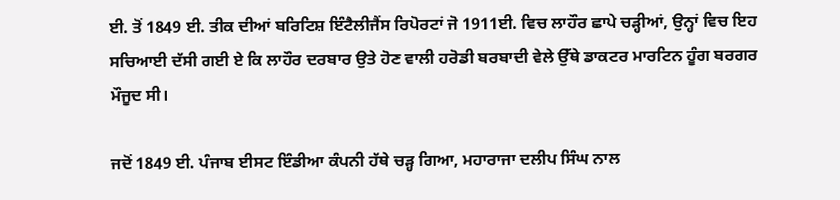ਈ. ਤੋਂ 1849 ਈ. ਤੀਕ ਦੀਆਂ ਬਰਿਟਿਸ਼ ਇੰਟੈਲੀਜੈਂਸ ਰਿਪੋਰਟਾਂ ਜੋ 1911ਈ. ਵਿਚ ਲਾਹੌਰ ਛਾਪੇ ਚੜ੍ਹੀਆਂ, ਉਨ੍ਹਾਂ ਵਿਚ ਇਹ ਸਚਿਆਈ ਦੱਸੀ ਗਈ ਏ ਕਿ ਲਾਹੌਰ ਦਰਬਾਰ ਉਤੇ ਹੋਣ ਵਾਲੀ ਹਰੋਡੀ ਬਰਬਾਦੀ ਵੇਲੇ ਉੱਥੇ ਡਾਕਟਰ ਮਾਰਟਿਨ ਹੂੰਗ ਬਰਗਰ ਮੌਜੂਦ ਸੀ।

ਜਦੋਂ 1849 ਈ. ਪੰਜਾਬ ਈਸਟ ਇੰਡੀਆ ਕੰਪਨੀ ਹੱਥੇ ਚੜ੍ਹ ਗਿਆ, ਮਹਾਰਾਜਾ ਦਲੀਪ ਸਿੰਘ ਨਾਲ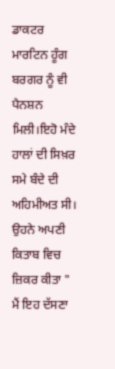ਡਾਕਟਰ ਮਾਰਟਿਨ ਹੂੰਗ ਬਰਗਰ ਨੂੰ ਵੀ ਪੈਨਸ਼ਨ ਮਿਲੀ।ਇਹੋ ਮੰਦੇ ਹਾਲਾਂ ਦੀ ਸਿਖ਼ਰ ਸਮੇ ਬੰਦੇ ਦੀ ਅਹਿਮੀਅਤ ਸੀ। ਉਹਨੇ ਅਪਣੀ ਕਿਤਾਬ ਵਿਚ ਜ਼ਿਕਰ ਕੀਤਾ " ਮੈਂ ਇਹ ਦੱਸਣਾ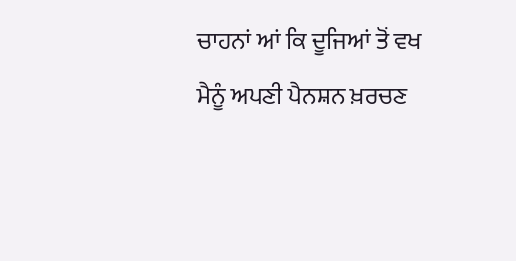ਚਾਹਨਾਂ ਆਂ ਕਿ ਦੂਜਿਆਂ ਤੋਂ ਵਖ ਮੈਨੂੰ ਅਪਣੀ ਪੈਨਸ਼ਨ ਖ਼ਰਚਣ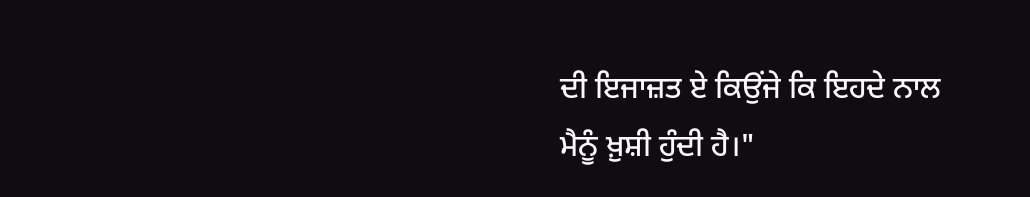ਦੀ ਇਜਾਜ਼ਤ ਏ ਕਿਉਂਜੇ ਕਿ ਇਹਦੇ ਨਾਲ ਮੈਨੂੰ ਖ਼ੁਸ਼ੀ ਹੁੰਦੀ ਹੈ।"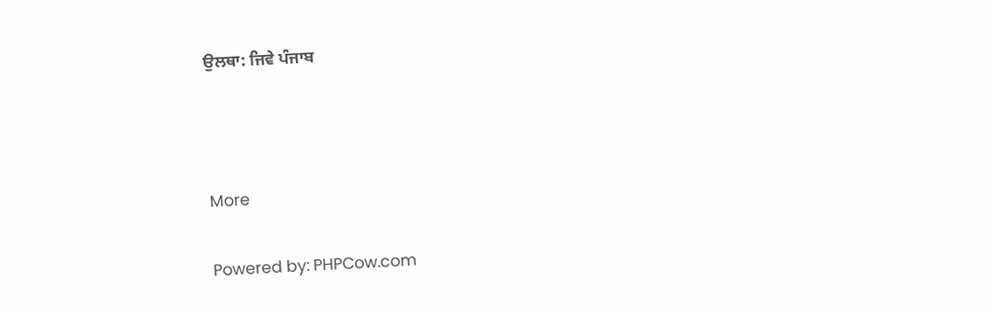ਉਲਥਾ: ਜਿਵੇ ਪੰਜਾਬ



More

Powered by: PHPCow.com